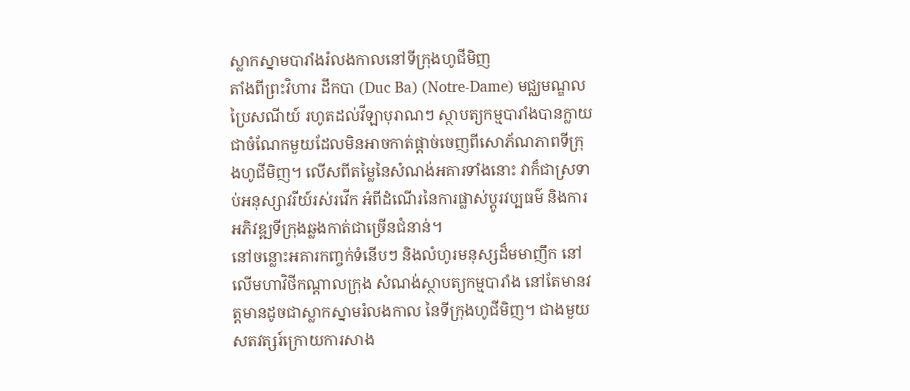ស្លាកស្នាមបារាំងរំលងកាលនៅទីក្រុងហូជីមិញ
តាំងពីព្រះវិហារ ដឹកបា (Duc Ba) (Notre-Dame) មជ្ឈមណ្ឌលប្រៃសណីយ៍ រហូតដល់វីឡាបុរាណៗ ស្ថាបត្យកម្មបារាំងបានក្លាយជាចំណែកមួយដែលមិនអាចកាត់ផ្តាច់ចេញពីសោភ័ណភាពទីក្រុងហូជីមិញ។ លើសពីតម្លៃនៃសំណង់អគារទាំងនោះ វាក៏ជាស្រទាប់អនុស្សាវរីយ៍រស់រវើក អំពីដំណើរនៃការផ្លាស់ប្តូរវប្បធម៌ និងការអភិវឌ្ឍទីក្រុងឆ្លងកាត់ជាច្រើនជំនាន់។
នៅចន្លោះអគារកញ្ចក់ទំនើបៗ និងលំហូរមនុស្សដ៏មមាញឹក នៅលើមហាវិថីកណ្តាលក្រុង សំណង់ស្ថាបត្យកម្មបារាំង នៅតែមានវត្តមានដូចជាស្លាកស្នាមរំលងកាល នៃទីក្រុងហូជីមិញ។ ជាងមួយសតវត្សរ៍ក្រោយការសាង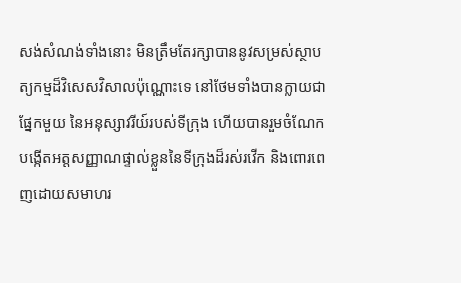សង់សំណង់ទាំងនោះ មិនត្រឹមតែរក្សាបាននូវសម្រស់ស្ថាបត្យកម្មដ៏វិសេសវិសាលប៉ុណ្ណោះទេ នៅថែមទាំងបានក្លាយជាផ្នែកមួយ នៃអនុស្សាវរីយ៍របស់ទីក្រុង ហើយបានរួមចំណែកបង្កើតអត្តសញ្ញាណផ្ទាល់ខ្លួននៃទីក្រុងដ៏រស់រវើក និងពោរពេញដោយសមាហរ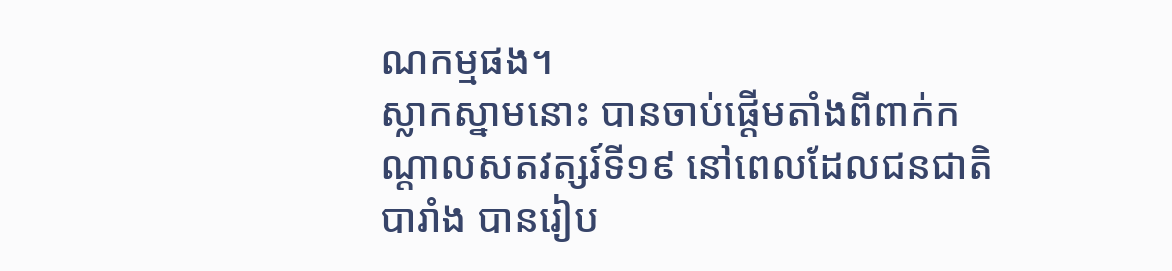ណកម្មផង។
ស្លាកស្នាមនោះ បានចាប់ផ្តើមតាំងពីពាក់កណ្តាលសតវត្សរ៍ទី១៩ នៅពេលដែលជនជាតិបារាំង បានរៀប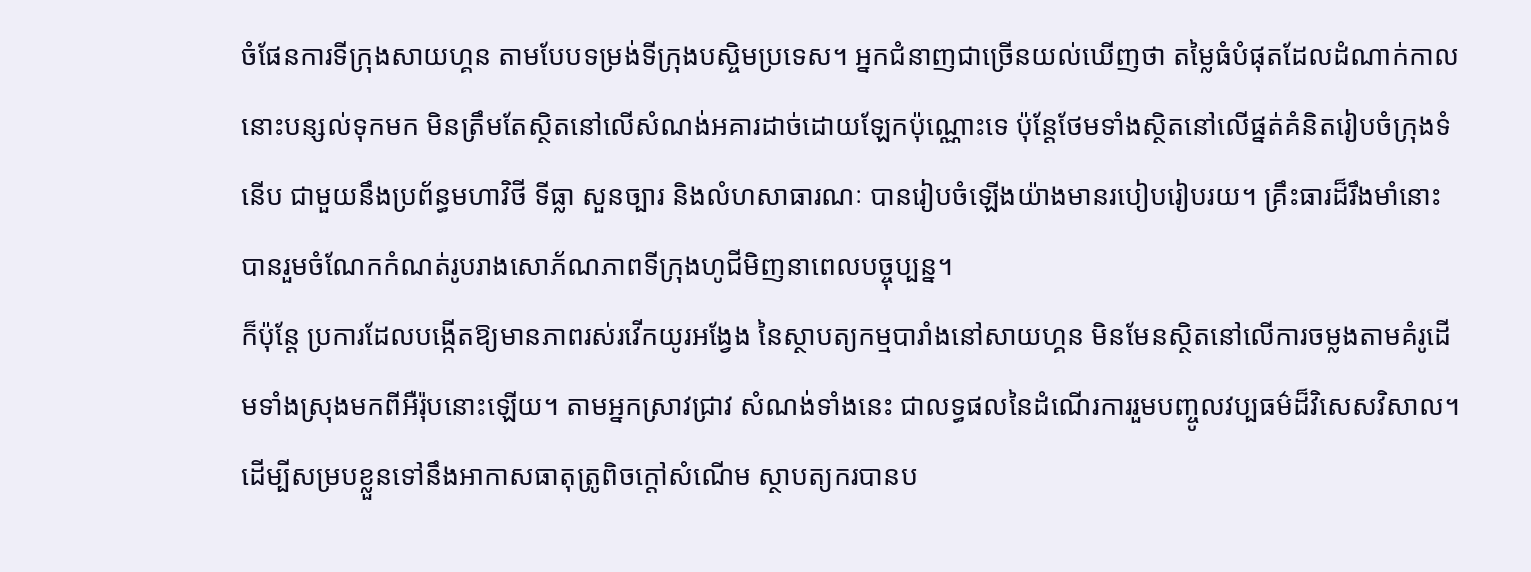ចំផែនការទីក្រុងសាយហ្គន តាមបែបទម្រង់ទីក្រុងបស្ចិមប្រទេស។ អ្នកជំនាញជាច្រើនយល់ឃើញថា តម្លៃធំបំផុតដែលដំណាក់កាលនោះបន្សល់ទុកមក មិនត្រឹមតែស្ថិតនៅលើសំណង់អគារដាច់ដោយឡែកប៉ុណ្ណោះទេ ប៉ុន្តែថែមទាំងស្ថិតនៅលើផ្នត់គំនិតរៀបចំក្រុងទំនើប ជាមួយនឹងប្រព័ន្ធមហាវិថី ទីធ្លា សួនច្បារ និងលំហសាធារណៈ បានរៀបចំឡើងយ៉ាងមានរបៀបរៀបរយ។ គ្រឹះធារដ៏រឹងមាំនោះ បានរួមចំណែកកំណត់រូបរាងសោភ័ណភាពទីក្រុងហូជីមិញនាពេលបច្ចុប្បន្ន។
ក៏ប៉ុន្តែ ប្រការដែលបង្កើតឱ្យមានភាពរស់រវើកយូរអង្វែង នៃស្ថាបត្យកម្មបារាំងនៅសាយហ្គន មិនមែនស្ថិតនៅលើការចម្លងតាមគំរូដើមទាំងស្រុងមកពីអឺរ៉ុបនោះឡើយ។ តាមអ្នកស្រាវជ្រាវ សំណង់ទាំងនេះ ជាលទ្ធផលនៃដំណើរការរួមបញ្ចូលវប្បធម៌ដ៏វិសេសវិសាល។ ដើម្បីសម្របខ្លួនទៅនឹងអាកាសធាតុត្រូពិចក្តៅសំណើម ស្ថាបត្យករបានប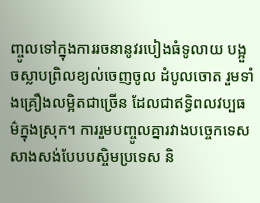ញ្ចូលទៅក្នុងការរចនានូវរបៀងធំទូលាយ បង្អួចស្លាបព្រិលខ្យល់ចេញចូល ដំបូលចោត រួមទាំងគ្រឿងលម្អិតជាច្រើន ដែលជាឥទ្ធិពលវប្បធម៌ក្នុងស្រុក។ ការរួមបញ្ចូលគ្នារវាងបច្ចេកទេសសាងសង់បែបបស្ចិមប្រទេស និ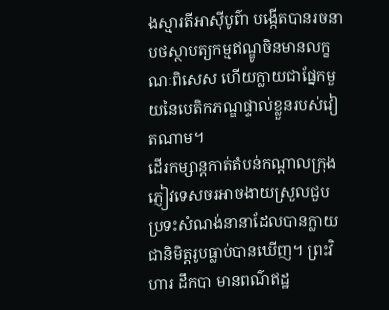ងស្មារតីអាស៊ីបូព៌ា បង្កើតបានរចនាបថស្ថាបត្យកម្មឥណ្ឌូចិនមានលក្ខណៈពិសេស ហើយក្លាយជាផ្នែកមួយនៃបេតិកភណ្ឌផ្ទាល់ខ្លួនរបស់វៀតណាម។
ដើរកម្សាន្តកាត់តំបន់កណ្តាលក្រុង ភ្ញៀវទេសចរអាចងាយស្រួលជួបប្រទះសំណង់នានាដែលបានក្លាយជានិមិត្តរូបធ្លាប់បានឃើញ។ ព្រះវិហារ ដឹកបា មានពណ៌ឥដ្ឋ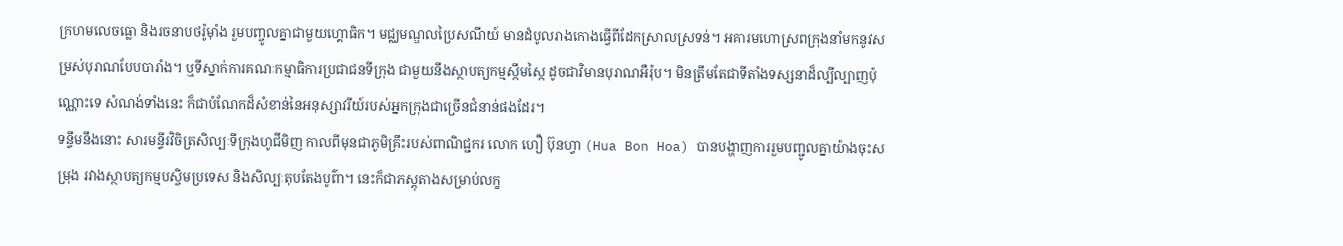ក្រហមលេចធ្លោ និងរចនាបថរ៉ូម៉ាំង រួមបញ្ចូលគ្នាជាមួយហ្គោធិក។ មជ្ឈមណ្ឌលប្រៃសណីយ៍ មានដំបូលរាងកោងធ្វើពីដែកស្រាលស្រទន់។ អគារមហោស្រពក្រុងនាំមកនូវសម្រស់បុរាណបែបបារាំង។ ឬទីស្នាក់ការគណៈកម្មាធិការប្រជាជនទីក្រុង ជាមួយនឹងស្ថាបត្យកម្មស្កឹមស្កៃ ដូចជាវិមានបុរាណអឺរ៉ុប។ មិនត្រឹមតែជាទីតាំងទស្សនាដ៏ល្បីល្បាញប៉ុណ្ណោះទេ សំណង់ទាំងនេះ ក៏ជាបំណែកដ៏សំខាន់នៃអនុស្សាវរីយ៍របស់អ្នកក្រុងជាច្រើនជំនាន់ផងដែរ។
ទន្ទឹមនឹងនោះ សារមន្ទីរវិចិត្រសិល្បៈទីក្រុងហូជីមិញ កាលពីមុនជាភូមិគ្រឹះរបស់ពាណិជ្ជករ លោក ហឿ ប៊ុនហ្វា (Hua Bon Hoa) បានបង្ហាញការរួមបញ្ជូលគ្នាយ៉ាងចុះសម្រុង រវាងស្ថាបត្យកម្មបស្ចិមប្រទេស និងសិល្បៈតុបតែងបូព៌ា។ នេះក៏ជាភស្តុតាងសម្រាប់លក្ខ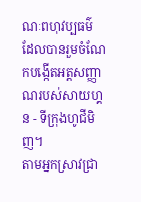ណៈពហុវប្បធម៌ ដែលបានរួមចំណែកបង្កើតអត្តសញ្ញាណរបស់សាយហ្គន - ទីក្រុងហូជីមិញ។
តាមអ្នកស្រាវជ្រា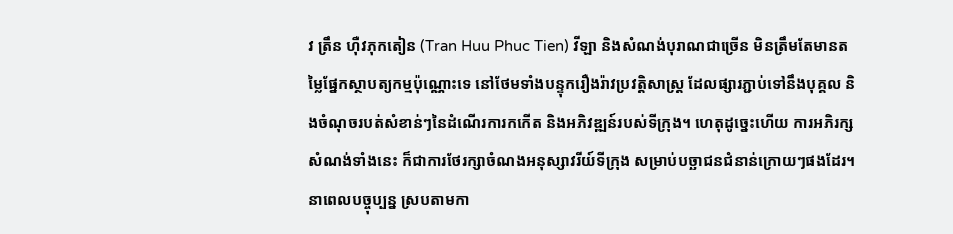វ ត្រឹន ហ៊ឺវភុកតៀន (Tran Huu Phuc Tien) វីឡា និងសំណង់បុរាណជាច្រើន មិនត្រឹមតែមានតម្លៃផ្នែកស្ថាបត្យកម្មប៉ុណ្ណោះទេ នៅថែមទាំងបន្ទុករឿងរ៉ាវប្រវត្តិសាស្ត្រ ដែលផ្សារភ្ជាប់ទៅនឹងបុគ្គល និងចំណុចរបត់សំខាន់ៗនៃដំណើរការកកើត និងអភិវឌ្ឍន៍របស់ទីក្រុង។ ហេតុដូច្នេះហើយ ការអភិរក្សសំណង់ទាំងនេះ ក៏ជាការថែរក្សាចំណងអនុស្សាវរីយ៍ទីក្រុង សម្រាប់បច្ឆាជនជំនាន់ក្រោយៗផងដែរ។
នាពេលបច្ចុប្បន្ន ស្របតាមកា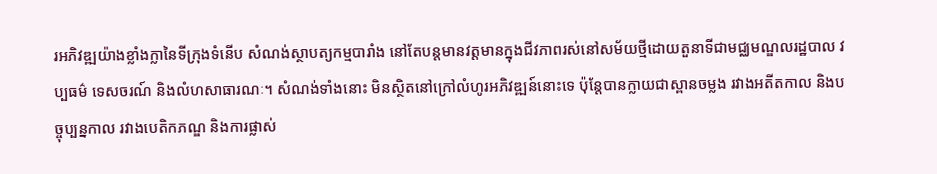រអភិវឌ្ឍយ៉ាងខ្លាំងក្លានៃទីក្រុងទំនើប សំណង់ស្ថាបត្យកម្មបារាំង នៅតែបន្តមានវត្តមានក្នុងជីវភាពរស់នៅសម័យថ្មីដោយតួនាទីជាមជ្ឈមណ្ឌលរដ្ឋបាល វប្បធម៌ ទេសចរណ៍ និងលំហសាធារណៈ។ សំណង់ទាំងនោះ មិនស្ថិតនៅក្រៅលំហូរអភិវឌ្ឍន៍នោះទេ ប៉ុន្តែបានក្លាយជាស្ពានចម្លង រវាងអតីតកាល និងបច្ចុប្បន្នកាល រវាងបេតិកភណ្ឌ និងការផ្លាស់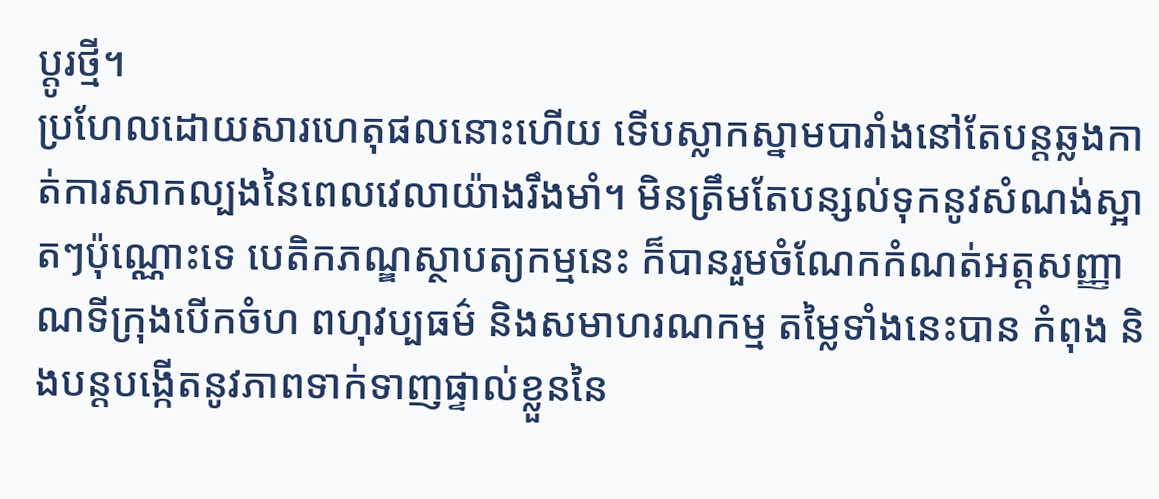ប្តូរថ្មី។
ប្រហែលដោយសារហេតុផលនោះហើយ ទើបស្លាកស្នាមបារាំងនៅតែបន្តឆ្លងកាត់ការសាកល្បងនៃពេលវេលាយ៉ាងរឹងមាំ។ មិនត្រឹមតែបន្សល់ទុកនូវសំណង់ស្អាតៗប៉ុណ្ណោះទេ បេតិកភណ្ឌស្ថាបត្យកម្មនេះ ក៏បានរួមចំណែកកំណត់អត្តសញ្ញាណទីក្រុងបើកចំហ ពហុវប្បធម៌ និងសមាហរណកម្ម តម្លៃទាំងនេះបាន កំពុង និងបន្តបង្កើតនូវភាពទាក់ទាញផ្ទាល់ខ្លួននៃ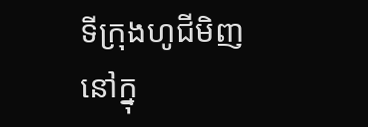ទីក្រុងហូជីមិញ នៅក្នុ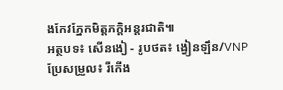ងកែវភ្នែកមិត្តភក្តិអន្តរជាតិ៕
អត្ថបទ៖ សើនងៀ - រូបថត៖ ង្វៀនឡឹន/VNP
ប្រែសម្រួល៖ រីកើង